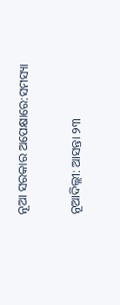ନୂଆ ସରକାର ଅପେକ୍ଷାରେ:ସମସ୍ୟା

ନୂଆଦିଲ୍ଲୀ: ଆସନ୍ତା ୨୩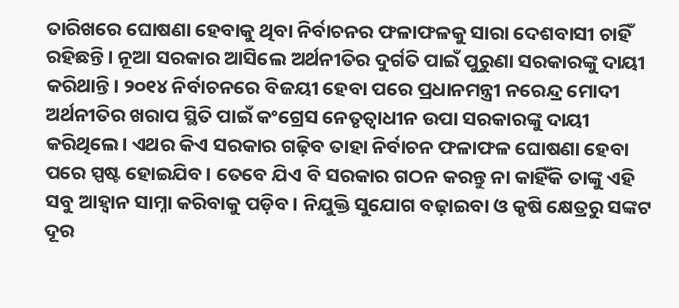ତାରିଖରେ ଘୋଷଣା ହେବାକୁ ଥିବା ନିର୍ବାଚନର ଫଳାଫଳକୁ ସାରା ଦେଶବାସୀ ଚାହିଁ ରହିଛନ୍ତି। ନୂଆ ସରକାର ଆସିଲେ ଅର୍ଥନୀତିର ଦୁର୍ଗତି ପାଇଁ ପୁରୁଣା ସରକାରଙ୍କୁ ଦାୟୀ କରିଥାନ୍ତି। ୨୦୧୪ ନିର୍ବାଚନରେ ବିଜୟୀ ହେବା ପରେ ପ୍ରଧାନମନ୍ତ୍ରୀ ନରେନ୍ଦ୍ର ମୋଦୀ ଅର୍ଥନୀତିର ଖରାପ ସ୍ଥିତି ପାଇଁ କଂଗ୍ରେସ ନେତୃତ୍ବାଧୀନ ଉପା ସରକାରଙ୍କୁ ଦାୟୀ କରିଥିଲେ। ଏଥର କିଏ ସରକାର ଗଢ଼ିବ ତାହା ନିର୍ବାଚନ ଫଳାଫଳ ଘୋଷଣା ହେବା ପରେ ସ୍ପଷ୍ଟ ହୋଇଯିବ। ତେବେ ଯିଏ ବି ସରକାର ଗଠନ କରନ୍ତୁ ନା କାହିଁକି ତାଙ୍କୁ ଏହି ସବୁ ଆହ୍ବାନ ସାମ୍ନା କରିବାକୁ ପଡ଼ିବ। ନିଯୁକ୍ତି ସୁଯୋଗ ବଢ଼ାଇବା ଓ କୃଷି କ୍ଷେତ୍ରରୁ ସଙ୍କଟ ଦୂର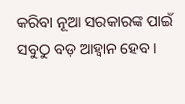କରିବା ନୂଆ ସରକାରଙ୍କ ପାଇଁ ସବୁଠୁ ବଡ଼ ଆହ୍ବାନ ହେବ।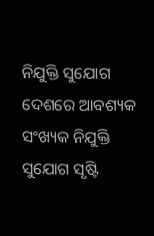ନିଯୁକ୍ତି ସୁଯୋଗ
ଦେଶରେ ଆବଶ୍ୟକ ସଂଖ୍ୟକ ନିଯୁକ୍ତି ସୁଯୋଗ ସୃଷ୍ଟି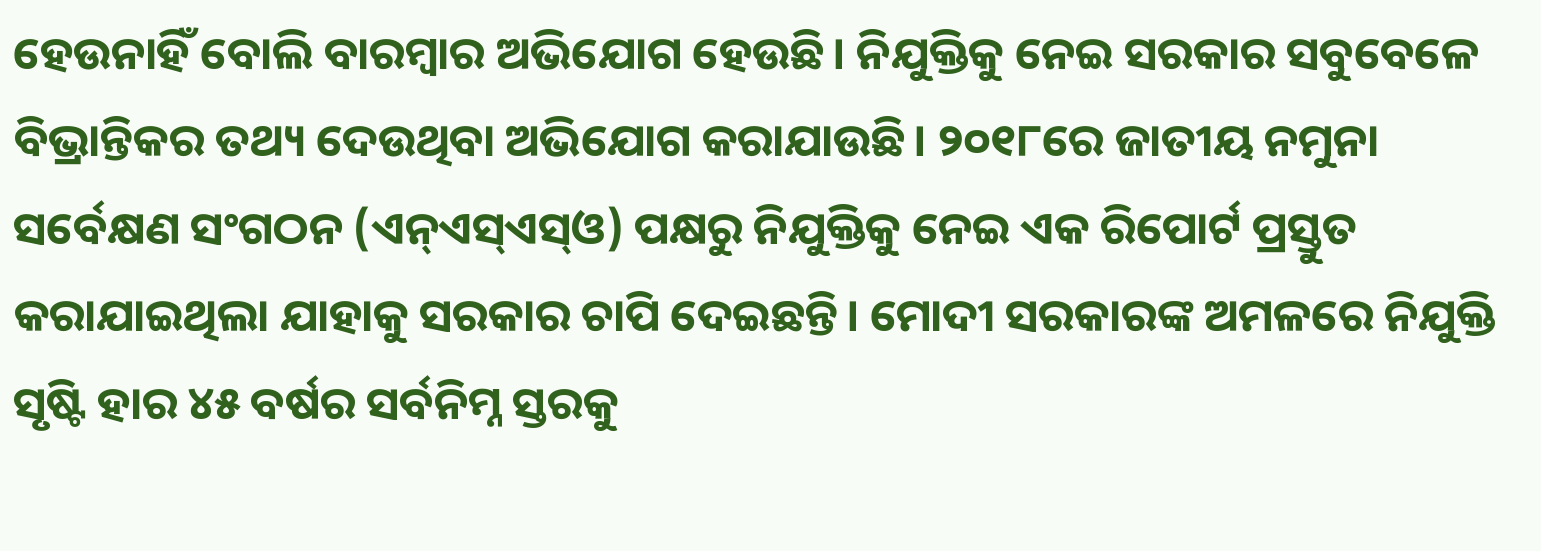ହେଉନାହିଁ ବୋଲି ବାରମ୍ବାର ଅଭିଯୋଗ ହେଉଛି। ନିଯୁକ୍ତିକୁ ନେଇ ସରକାର ସବୁବେଳେ ବିଭ୍ରାନ୍ତିକର ତଥ୍ୟ ଦେଉଥିବା ଅଭିଯୋଗ କରାଯାଉଛି। ୨୦୧୮ରେ ଜାତୀୟ ନମୁନା ସର୍ବେକ୍ଷଣ ସଂଗଠନ (ଏନ୍‌ଏସ୍‌ଏସ୍‌ଓ) ପକ୍ଷରୁ ନିଯୁକ୍ତିକୁ ନେଇ ଏକ ରିପୋର୍ଟ ପ୍ରସ୍ତୁତ କରାଯାଇଥିଲା ଯାହାକୁ ସରକାର ଚାପି ଦେଇଛନ୍ତି। ମୋଦୀ ସରକାରଙ୍କ ଅମଳରେ ନିଯୁକ୍ତି ସୃଷ୍ଟି ହାର ୪୫ ବର୍ଷର ସର୍ବନିମ୍ନ ସ୍ତରକୁ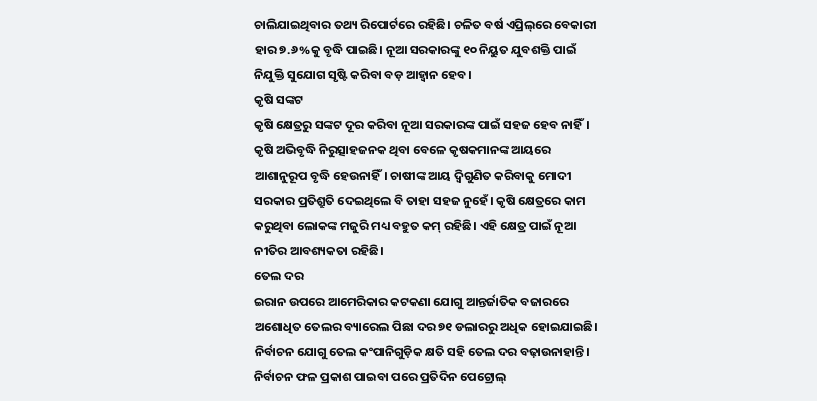ଚାଲିଯାଇଥିବାର ତଥ୍ୟ ରିପୋର୍ଟରେ ରହିଛି। ଚଳିତ ବର୍ଷ ଏପ୍ରିଲ୍‌ରେ ବେକାରୀ ହାର ୭.୬%କୁ ବୃଦ୍ଧି ପାଇଛି। ନୂଆ ସରକାରଙ୍କୁ ୧୦ ନିୟୁତ ଯୁବଶକ୍ତି ପାଇଁ ନିଯୁକ୍ତି ସୁଯୋଗ ସୃଷ୍ଟି କରିବା ବଡ଼ ଆହ୍ବାନ ହେବ।
କୃଷି ସଙ୍କଟ
କୃଷି କ୍ଷେତ୍ରରୁ ସଙ୍କଟ ଦୂର କରିବା ନୂଆ ସରକାରଙ୍କ ପାଇଁ ସହଜ ହେବ ନାହିଁ। କୃଷି ଅଭିବୃଦ୍ଧି ନିରୁତ୍ସାହଜନକ ଥିବା ବେଳେ କୃଷକମାନଙ୍କ ଆୟରେ ଆଶାନୁରୂପ ବୃଦ୍ଧି ହେଉନାହିଁ। ଚାଷୀଙ୍କ ଆୟ ଦ୍ବିଗୁଣିତ କରିବାକୁ ମୋଦୀ ସରକାର ପ୍ରତିଶ୍ରୁତି ଦେଇଥିଲେ ବି ତାହା ସହଜ ନୁହେଁ। କୃଷି କ୍ଷେତ୍ରରେ କାମ କରୁଥିବା ଲୋକଙ୍କ ମଜୁରି ମଧ୍ୟ ବହୁତ କମ୍ ରହିଛି। ଏହି କ୍ଷେତ୍ର ପାଇଁ ନୂଆ ନୀତିର ଆବଶ୍ୟକତା ରହିଛି।
ତେଲ ଦର
ଇରାନ ଉପରେ ଆମେରିକାର କଟକଣା ଯୋଗୁ ଆନ୍ତର୍ଜାତିକ ବଜାରରେ ଅଶୋଧିତ ତେଲର ବ୍ୟାରେଲ ପିଛା ଦର ୭୧ ଡଲାରରୁ ଅଧିକ ହୋଇଯାଇଛି। ନିର୍ବାଚନ ଯୋଗୁ ତେଲ କଂପାନିଗୁଡ଼ିକ କ୍ଷତି ସହି ତେଲ ଦର ବଢ଼ାଉନାହାନ୍ତି। ନିର୍ବାଚନ ଫଳ ପ୍ରକାଶ ପାଇବା ପରେ ପ୍ରତିଦିନ ପେଟ୍ରୋଲ୍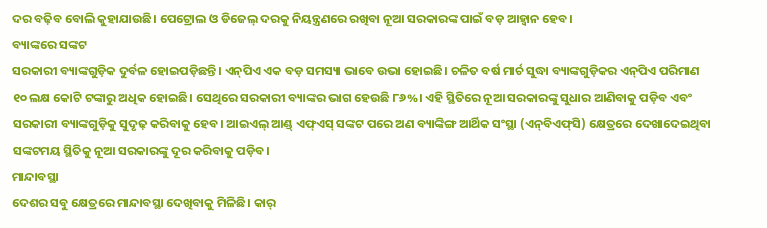ଦର ବଢ଼ିବ ବୋଲି କୁହାଯାଉଛି। ପେଟ୍ରୋଲ ଓ ଡିଜେଲ୍ ଦରକୁ ନିୟନ୍ତ୍ରଣରେ ରଖିବା ନୂଆ ସରକାରଙ୍କ ପାଇଁ ବଡ଼ ଆହ୍ବାନ ହେବ।
ବ୍ୟାଙ୍କରେ ସଙ୍କଟ
ସରକାରୀ ବ୍ୟାଙ୍କଗୁଡ଼ିକ ଦୁର୍ବଳ ହୋଇପଡ଼ିଛନ୍ତି। ଏନ୍‌ପିଏ ଏକ ବଡ଼ ସମସ୍ୟା ଭାବେ ଉଭା ହୋଇଛି। ଚଳିତ ବର୍ଷ ମାର୍ଚ ସୁଦ୍ଧା ବ୍ୟାଙ୍କଗୁଡ଼ିକର ଏନ୍‌ପିଏ ପରିମାଣ ୧୦ ଲକ୍ଷ କୋଟି ଟଙ୍କାରୁ ଅଧିକ ହୋଇଛି। ସେଥିରେ ସରକାରୀ ବ୍ୟାଙ୍କର ଭାଗ ହେଉଛି ୮୬%। ଏହି ସ୍ଥିତିରେ ନୂଆ ସରକାରଙ୍କୁ ସୁଧାର ଆଣିବାକୁ ପଡ଼ିବ ଏବଂ ସରକାରୀ ବ୍ୟାଙ୍କଗୁଡ଼ିକୁ ସୁଦୃଢ଼ କରିବାକୁ ହେବ। ଆଇଏଲ୍ ଆଣ୍ଡ୍‌ ଏଫ୍ଏସ୍‌ ସଙ୍କଟ ପରେ ଅଣ ବ୍ୟାଙ୍କିଙ୍ଗ ଆର୍ଥିକ ସଂସ୍ଥା (ଏନ୍‌ବିଏଫ୍‌ସି) କ୍ଷେତ୍ରରେ ଦେଖାଦେଇଥିବା ସଙ୍କଟମୟ ସ୍ଥିତିକୁ ନୂଆ ସରକାରଙ୍କୁ ଦୂର କରିବାକୁ ପଡ଼ିବ।
ମାନ୍ଦାବସ୍ଥା
ଦେଶର ସବୁ କ୍ଷେତ୍ରରେ ମାନ୍ଦାବସ୍ଥା ଦେଖିବାକୁ ମିଳିଛି। କାର୍‌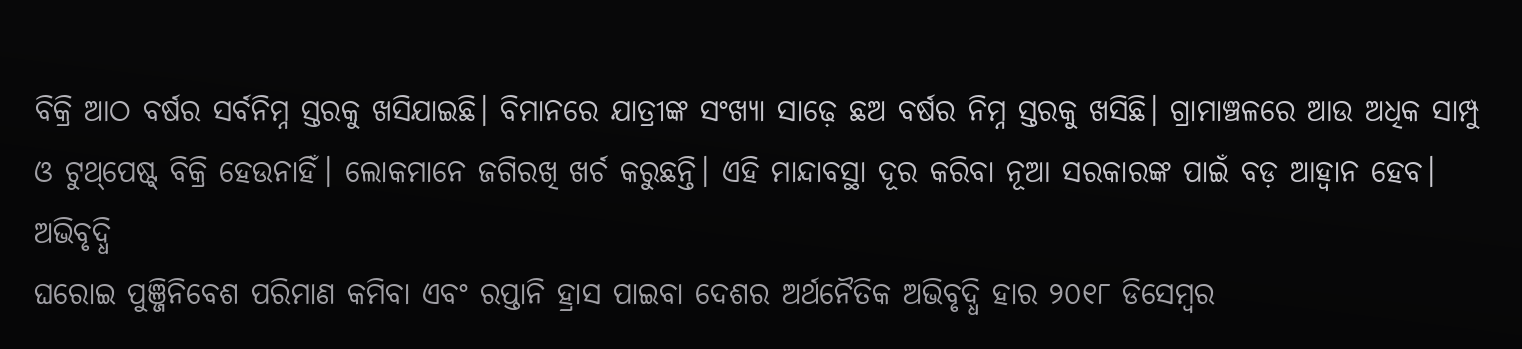ବିକ୍ରି ଆଠ ବର୍ଷର ସର୍ବନିମ୍ନ ସ୍ତରକୁ ଖସିଯାଇଛି। ବିମାନରେ ଯାତ୍ରୀଙ୍କ ସଂଖ୍ୟା ସାଢ଼େ ଛଅ ବର୍ଷର ନିମ୍ନ ସ୍ତରକୁ ଖସିଛି। ଗ୍ରାମାଞ୍ଚଳରେ ଆଉ ଅଧିକ ସାମ୍ପୁ ଓ ଟୁଥ୍‌ପେଷ୍ଟ୍‌ ବିକ୍ରି ହେଉନାହିଁ। ଲୋକମାନେ ଜଗିରଖି ଖର୍ଚ କରୁଛନ୍ତି। ଏହି ମାନ୍ଦାବସ୍ଥା ଦୂର କରିବା ନୂଆ ସରକାରଙ୍କ ପାଇଁ ବଡ଼ ଆହ୍ବାନ ହେବ।
ଅଭିବୃଦ୍ଧି
ଘରୋଇ ପୁଞ୍ଜିନିବେଶ ପରିମାଣ କମିବା ଏବଂ ରପ୍ତାନି ହ୍ରାସ ପାଇବା ଦେଶର ଅର୍ଥନୈତିକ ଅଭିବୃଦ୍ଧି ହାର ୨୦୧୮ ଡିସେମ୍ବର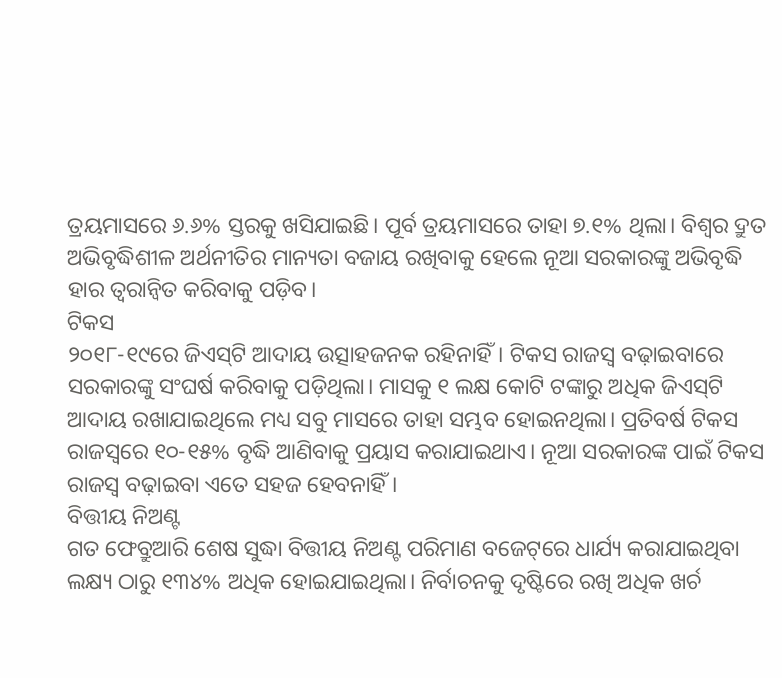ତ୍ରୟମାସରେ ୬.୬% ସ୍ତରକୁ ଖସିଯାଇଛି। ପୂର୍ବ ତ୍ରୟମାସରେ ତାହା ୭.୧% ଥିଲା। ବିଶ୍ବର ଦ୍ରୁତ ଅଭିବୃଦ୍ଧିଶୀଳ ଅର୍ଥନୀତିର ମାନ୍ୟତା ବଜାୟ ରଖିବାକୁ ହେଲେ ନୂଆ ସରକାରଙ୍କୁ ଅଭିବୃଦ୍ଧି ହାର ତ୍ବରାନ୍ବିତ କରିବାକୁ ପଡ଼ିବ।
ଟିକସ
୨୦୧୮-୧୯ରେ ଜିଏସ୍‌ଟି ଆଦାୟ ଉତ୍ସାହଜନକ ରହିନାହିଁ। ଟିକସ ରାଜସ୍ବ ବଢ଼ାଇବାରେ ସରକାରଙ୍କୁ ସଂଘର୍ଷ କରିବାକୁ ପଡ଼ିଥିଲା। ମାସକୁ ୧ ଲକ୍ଷ କୋଟି ଟଙ୍କାରୁ ଅଧିକ ଜିଏସ୍‌ଟି ଆଦାୟ ରଖାଯାଇଥିଲେ ମଧ୍ୟ ସବୁ ମାସରେ ତାହା ସମ୍ଭବ ହୋଇନଥିଲା। ପ୍ରତିବର୍ଷ ଟିକସ ରାଜସ୍ବରେ ୧୦-୧୫% ବୃଦ୍ଧି ଆଣିବାକୁ ପ୍ରୟାସ କରାଯାଇଥାଏ। ନୂଆ ସରକାରଙ୍କ ପାଇଁ ଟିକସ ରାଜସ୍ବ ବଢ଼ାଇବା ଏତେ ସହଜ ହେବନାହିଁ।
ବିତ୍ତୀୟ ନିଅଣ୍ଟ
ଗତ ଫେବ୍ରୁଆରି ଶେଷ ସୁଦ୍ଧା ବିତ୍ତୀୟ ନିଅଣ୍ଟ ପରିମାଣ ବଜେଟ୍‌ରେ ଧାର୍ଯ୍ୟ କରାଯାଇଥିବା ଲକ୍ଷ୍ୟ ଠାରୁ ୧୩୪% ଅଧିକ ହୋଇଯାଇଥିଲା। ନିର୍ବାଚନକୁ ଦୃଷ୍ଟିରେ ରଖି ଅଧିକ ଖର୍ଚ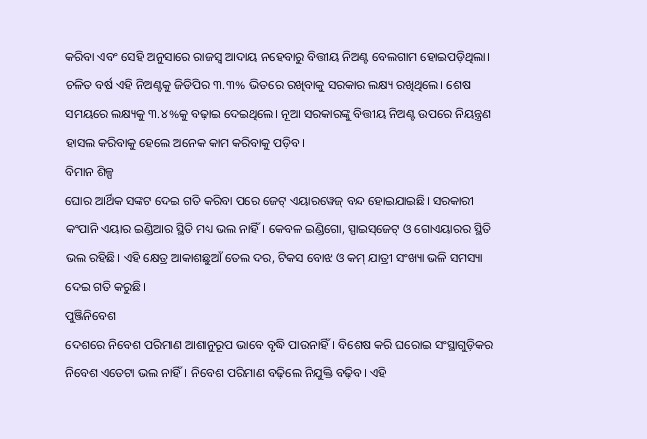କରିବା ଏବଂ ସେହି ଅନୁସାରେ ରାଜସ୍ବ ଆଦାୟ ନହେବାରୁ ବିତ୍ତୀୟ ନିଅଣ୍ଟ ବେଲଗାମ ହୋଇପଡ଼ିଥିଲା। ଚଳିତ ବର୍ଷ ଏହି ନିଅଣ୍ଟକୁ ଜିଡିପିର ୩.୩% ଭିତରେ ରଖିବାକୁ ସରକାର ଲକ୍ଷ୍ୟ ରଖିଥିଲେ। ଶେଷ ସମୟରେ ଲକ୍ଷ୍ୟକୁ ୩.୪%କୁ ବଢ଼ାଇ ଦେଇଥିଲେ। ନୂଆ ସରକାରଙ୍କୁ ବିତ୍ତୀୟ ନିଅଣ୍ଟ ଉପରେ ନିୟନ୍ତ୍ରଣ ହାସଲ କରିବାକୁ ହେଲେ ଅନେକ କାମ କରିବାକୁ ପଡ଼ିବ।
ବିମାନ ଶିଳ୍ପ
ଘୋର ଆର୍ଥିକ ସଙ୍କଟ ଦେଇ ଗତି କରିବା ପରେ ଜେଟ୍‌ ଏୟାରୱେଜ୍ ବନ୍ଦ ହୋଇଯାଇଛି। ସରକାରୀ କଂପାନି ଏୟାର ଇଣ୍ଡିଆର ସ୍ଥିତି ମଧ୍ୟ ଭଲ ନାହିଁ। କେବଳ ଇଣ୍ଡିଗୋ, ସ୍ପାଇସ୍‌ଜେଟ୍‌ ଓ ଗୋଏୟାରର ସ୍ଥିତି ଭଲ ରହିଛି। ଏହି କ୍ଷେତ୍ର ଆକାଶଛୁଆଁ ତେଲ ଦର, ଟିକସ ବୋଝ ଓ କମ୍ ଯାତ୍ରୀ ସଂଖ୍ୟା ଭଳି ସମସ୍ୟା ଦେଇ ଗତି କରୁଛି।
ପୁଞ୍ଜିନିବେଶ
ଦେଶରେ ନିବେଶ ପରିମାଣ ଆଶାନୁରୂପ ଭାବେ ବୃଦ୍ଧି ପାଉନାହିଁ। ବିଶେ‌ଷ କରି ଘରୋଇ ସଂସ୍ଥାଗୁଡ଼ିକର ନିବେଶ ଏତେଟା ଭଲ ନାହିଁ। ନିବେଶ ପରିମାଣ ବଢ଼ିଲେ ନିଯୁକ୍ତି ବଢ଼ିବ। ଏହି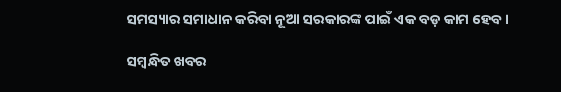ସମସ୍ୟାର ସମାଧାନ କରିବା ନୂଆ ସରକାରଙ୍କ ପାଇଁ ଏକ ବଡ଼ କାମ ହେବ।

ସମ୍ବନ୍ଧିତ ଖବର